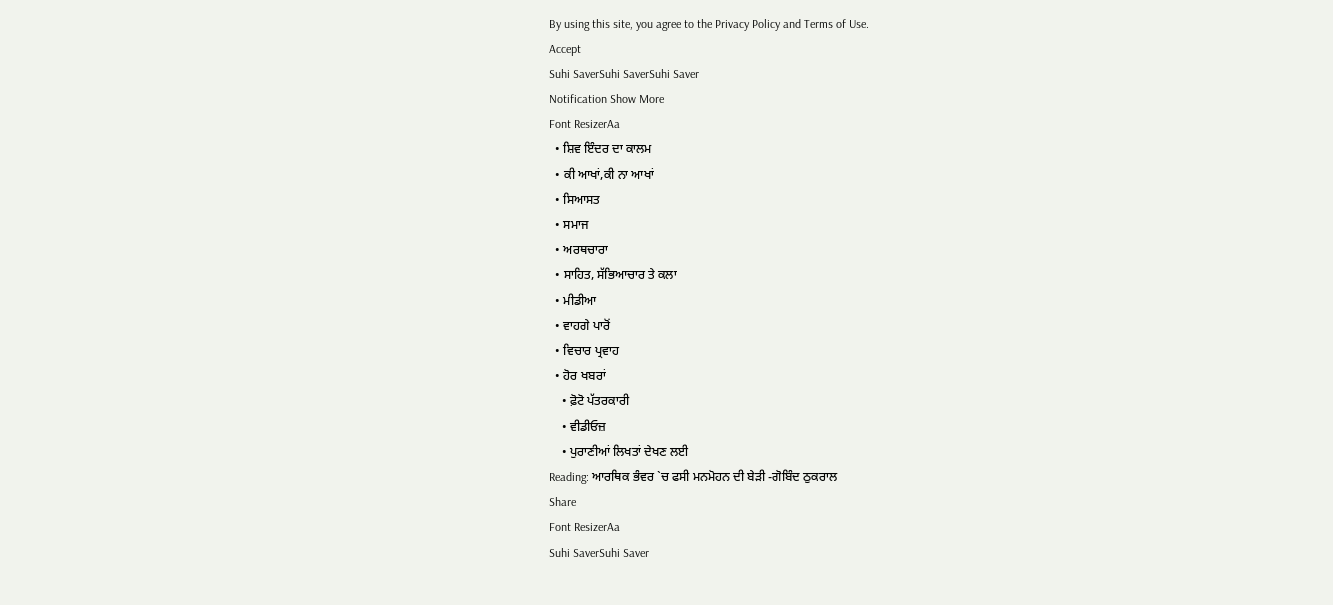By using this site, you agree to the Privacy Policy and Terms of Use.
Accept
Suhi SaverSuhi SaverSuhi Saver
Notification Show More
Font ResizerAa
  • ਸ਼ਿਵ ਇੰਦਰ ਦਾ ਕਾਲਮ
  • ਕੀ ਆਖਾਂ,ਕੀ ਨਾ ਆਖਾਂ
  • ਸਿਆਸਤ
  • ਸਮਾਜ
  • ਅਰਥਚਾਰਾ
  • ਸਾਹਿਤ, ਸੱਭਿਆਚਾਰ ਤੇ ਕਲਾ
  • ਮੀਡੀਆ
  • ਵਾਹਗੇ ਪਾਰੋਂ
  • ਵਿਚਾਰ ਪ੍ਰਵਾਹ
  • ਹੋਰ ਖਬਰਾਂ
    • ਫ਼ੋਟੋ ਪੱਤਰਕਾਰੀ
    • ਵੀਡੀਓਜ਼
    • ਪੁਰਾਣੀਆਂ ਲਿਖਤਾਂ ਦੇਖਣ ਲਈ
Reading: ਆਰਥਿਕ ਭੰਵਰ `ਚ ਫਸੀ ਮਨਮੋਹਨ ਦੀ ਬੇੜੀ -ਗੋਬਿੰਦ ਠੁਕਰਾਲ
Share
Font ResizerAa
Suhi SaverSuhi Saver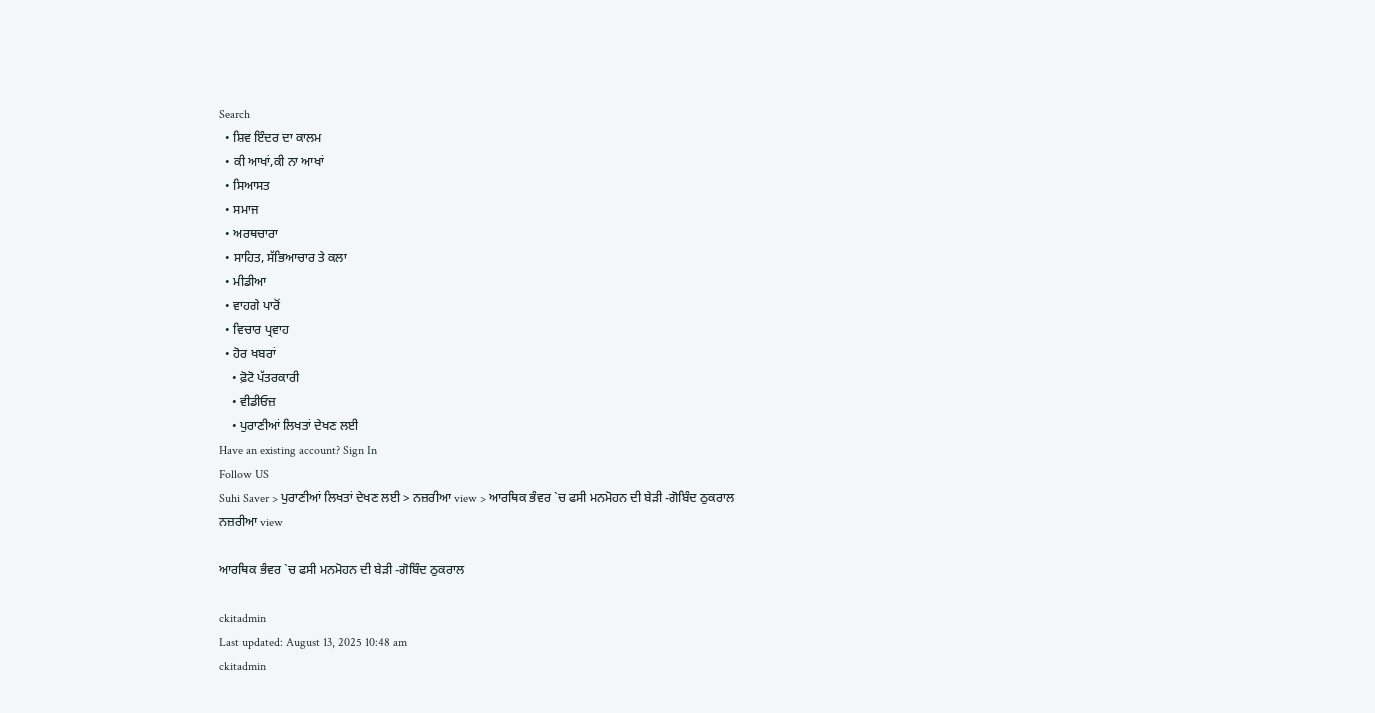Search
  • ਸ਼ਿਵ ਇੰਦਰ ਦਾ ਕਾਲਮ
  • ਕੀ ਆਖਾਂ,ਕੀ ਨਾ ਆਖਾਂ
  • ਸਿਆਸਤ
  • ਸਮਾਜ
  • ਅਰਥਚਾਰਾ
  • ਸਾਹਿਤ, ਸੱਭਿਆਚਾਰ ਤੇ ਕਲਾ
  • ਮੀਡੀਆ
  • ਵਾਹਗੇ ਪਾਰੋਂ
  • ਵਿਚਾਰ ਪ੍ਰਵਾਹ
  • ਹੋਰ ਖਬਰਾਂ
    • ਫ਼ੋਟੋ ਪੱਤਰਕਾਰੀ
    • ਵੀਡੀਓਜ਼
    • ਪੁਰਾਣੀਆਂ ਲਿਖਤਾਂ ਦੇਖਣ ਲਈ
Have an existing account? Sign In
Follow US
Suhi Saver > ਪੁਰਾਣੀਆਂ ਲਿਖਤਾਂ ਦੇਖਣ ਲਈ > ਨਜ਼ਰੀਆ view > ਆਰਥਿਕ ਭੰਵਰ `ਚ ਫਸੀ ਮਨਮੋਹਨ ਦੀ ਬੇੜੀ -ਗੋਬਿੰਦ ਠੁਕਰਾਲ
ਨਜ਼ਰੀਆ view

ਆਰਥਿਕ ਭੰਵਰ `ਚ ਫਸੀ ਮਨਮੋਹਨ ਦੀ ਬੇੜੀ -ਗੋਬਿੰਦ ਠੁਕਰਾਲ

ckitadmin
Last updated: August 13, 2025 10:48 am
ckitadmin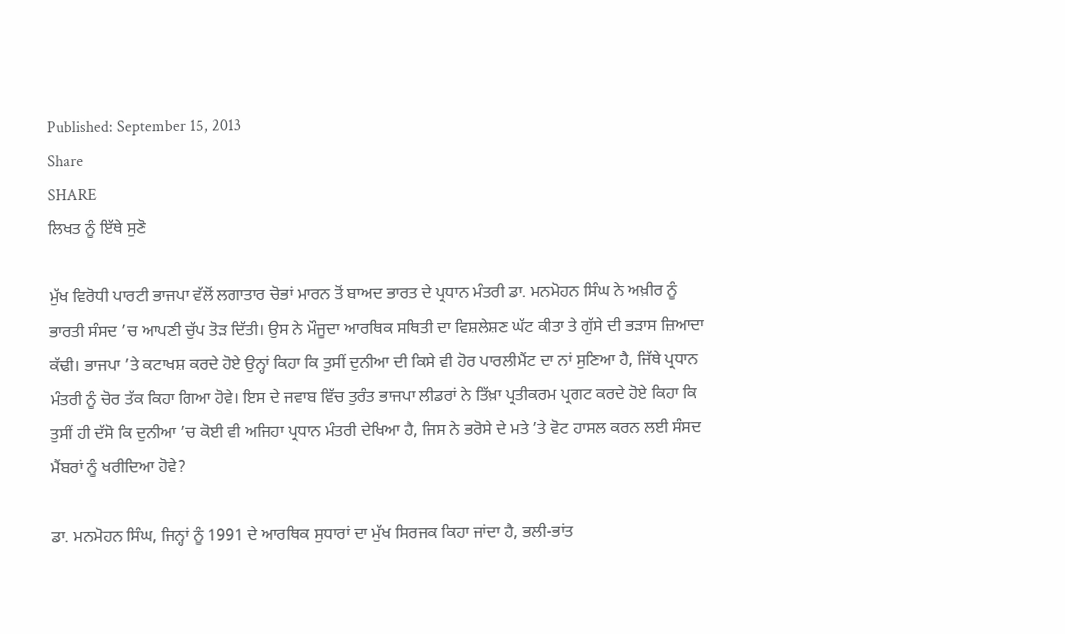Published: September 15, 2013
Share
SHARE
ਲਿਖਤ ਨੂੰ ਇੱਥੇ ਸੁਣੋ

ਮੁੱਖ ਵਿਰੋਧੀ ਪਾਰਟੀ ਭਾਜਪਾ ਵੱਲੋਂ ਲਗਾਤਾਰ ਚੋਭਾਂ ਮਾਰਨ ਤੋਂ ਬਾਅਦ ਭਾਰਤ ਦੇ ਪ੍ਰਧਾਨ ਮੰਤਰੀ ਡਾ. ਮਨਮੋਹਨ ਸਿੰਘ ਨੇ ਅਖ਼ੀਰ ਨੂੰ ਭਾਰਤੀ ਸੰਸਦ ’ਚ ਆਪਣੀ ਚੁੱਪ ਤੋੜ ਦਿੱਤੀ। ਉਸ ਨੇ ਮੌਜੂਦਾ ਆਰਥਿਕ ਸਥਿਤੀ ਦਾ ਵਿਸ਼ਲੇਸ਼ਣ ਘੱਟ ਕੀਤਾ ਤੇ ਗੁੱਸੇ ਦੀ ਭੜਾਸ ਜ਼ਿਆਦਾ ਕੱਢੀ। ਭਾਜਪਾ ’ਤੇ ਕਟਾਖਸ਼ ਕਰਦੇ ਹੋਏ ਉਨ੍ਹਾਂ ਕਿਹਾ ਕਿ ਤੁਸੀਂ ਦੁਨੀਆ ਦੀ ਕਿਸੇ ਵੀ ਹੋਰ ਪਾਰਲੀਮੈਂਟ ਦਾ ਨਾਂ ਸੁਣਿਆ ਹੈ, ਜਿੱਥੇ ਪ੍ਰਧਾਨ ਮੰਤਰੀ ਨੂੰ ਚੋਰ ਤੱਕ ਕਿਹਾ ਗਿਆ ਹੋਵੇ। ਇਸ ਦੇ ਜਵਾਬ ਵਿੱਚ ਤੁਰੰਤ ਭਾਜਪਾ ਲੀਡਰਾਂ ਨੇ ਤਿੱਖ਼ਾ ਪ੍ਰਤੀਕਰਮ ਪ੍ਰਗਟ ਕਰਦੇ ਹੋਏ ਕਿਹਾ ਕਿ ਤੁਸੀਂ ਹੀ ਦੱਸੋ ਕਿ ਦੁਨੀਆ ’ਚ ਕੋਈ ਵੀ ਅਜਿਹਾ ਪ੍ਰਧਾਨ ਮੰਤਰੀ ਦੇਖਿਆ ਹੈ, ਜਿਸ ਨੇ ਭਰੋਸੇ ਦੇ ਮਤੇ ’ਤੇ ਵੋਟ ਹਾਸਲ ਕਰਨ ਲਈ ਸੰਸਦ ਮੈਂਬਰਾਂ ਨੂੰ ਖਰੀਦਿਆ ਹੋਵੇ?

ਡਾ. ਮਨਮੋਹਨ ਸਿੰਘ, ਜਿਨ੍ਹਾਂ ਨੂੰ 1991 ਦੇ ਆਰਥਿਕ ਸੁਧਾਰਾਂ ਦਾ ਮੁੱਖ ਸਿਰਜਕ ਕਿਹਾ ਜਾਂਦਾ ਹੈ, ਭਲੀ-ਭਾਂਤ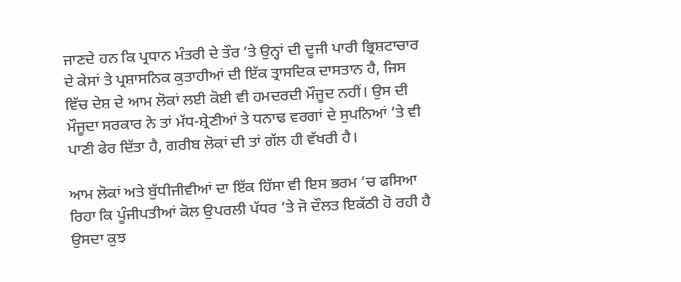ਜਾਣਦੇ ਹਨ ਕਿ ਪ੍ਰਧਾਨ ਮੰਤਰੀ ਦੇ ਤੌਰ ’ਤੇ ਉਨ੍ਹਾਂ ਦੀ ਦੂਜੀ ਪਾਰੀ ਭ੍ਰਿਸ਼ਟਾਚਾਰ ਦੇ ਕੇਸਾਂ ਤੇ ਪ੍ਰਸ਼ਾਸਨਿਕ ਕੁਤਾਹੀਆਂ ਦੀ ਇੱਕ ਤ੍ਰਾਸਦਿਕ ਦਾਸਤਾਨ ਹੈ, ਜਿਸ ਵਿੱਚ ਦੇਸ਼ ਦੇ ਆਮ ਲੋਕਾਂ ਲਈ ਕੋਈ ਵੀ ਹਮਦਰਦੀ ਮੌਜੂਦ ਨਹੀਂ। ਉਸ ਦੀ ਮੌਜੂਦਾ ਸਰਕਾਰ ਨੇ ਤਾਂ ਮੱਧ-ਸ਼੍ਰੇਣੀਆਂ ਤੇ ਧਨਾਢ ਵਰਗਾਂ ਦੇ ਸੁਪਨਿਆਂ ’ਤੇ ਵੀ ਪਾਣੀ ਫੇਰ ਦਿੱਤਾ ਹੈ, ਗਰੀਬ ਲੋਕਾਂ ਦੀ ਤਾਂ ਗੱਲ ਹੀ ਵੱਖਰੀ ਹੈ।

ਆਮ ਲੋਕਾਂ ਅਤੇ ਬੁੱਧੀਜੀਵੀਆਂ ਦਾ ਇੱਕ ਹਿੱਸਾ ਵੀ ਇਸ ਭਰਮ ’ਚ ਫਸਿਆ ਰਿਹਾ ਕਿ ਪੂੰਜੀਪਤੀਆਂ ਕੋਲ ਉਪਰਲੀ ਪੱਧਰ ’ਤੇ ਜੋ ਦੌਲਤ ਇਕੱਠੀ ਹੋ ਰਹੀ ਹੈ ਉਸਦਾ ਕੁਝ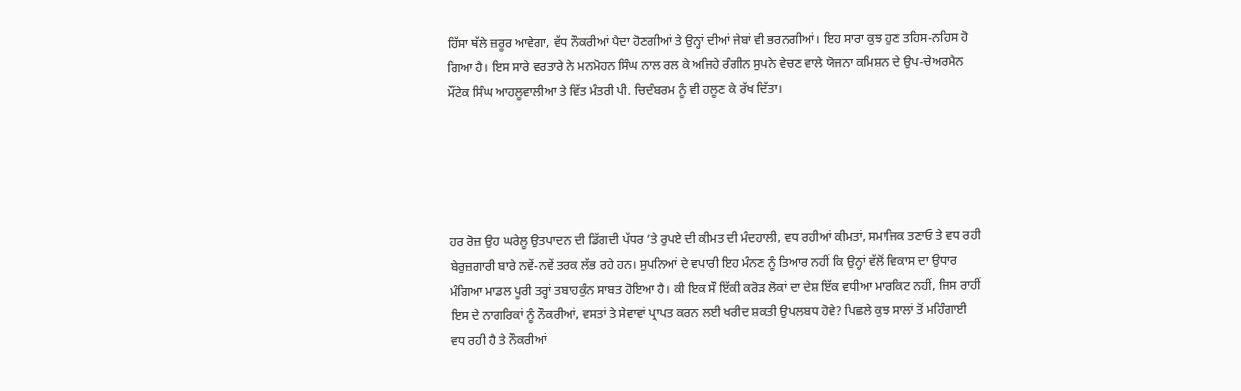ਹਿੱਸਾ ਥੱਲੇ ਜ਼ਰੂਰ ਆਵੇਗਾ, ਵੱਧ ਨੌਕਰੀਆਂ ਪੈਦਾ ਹੋਣਗੀਆਂ ਤੇ ਉਨ੍ਹਾਂ ਦੀਆਂ ਜੇਬਾਂ ਵੀ ਭਰਨਗੀਆਂ। ਇਹ ਸਾਰਾ ਕੁਝ ਹੁਣ ਤਹਿਸ-ਨਹਿਸ ਹੋ ਗਿਆ ਹੈ। ਇਸ ਸਾਰੇ ਵਰਤਾਰੇ ਨੇ ਮਨਮੋਹਨ ਸਿੰਘ ਨਾਲ ਰਲ ਕੇ ਅਜਿਹੇ ਰੰਗੀਨ ਸੁਪਨੇ ਵੇਚਣ ਵਾਲੇ ਯੋਜਨਾ ਕਮਿਸ਼ਨ ਦੇ ਉਪ-ਚੇਅਰਮੈਨ ਮੌਂਟੇਕ ਸਿੰਘ ਆਹਲੂਵਾਲੀਆ ਤੇ ਵਿੱਤ ਮੰਤਰੀ ਪੀ. ਚਿਦੰਬਰਮ ਨੂੰ ਵੀ ਹਲੂਣ ਕੇ ਰੱਖ ਦਿੱਤਾ।





ਹਰ ਰੋਜ਼ ਉਹ ਘਰੇਲੂ ਉਤਪਾਦਨ ਦੀ ਡਿੱਗਦੀ ਪੱਧਰ ’ਤੇ ਰੁਪਏ ਦੀ ਕੀਮਤ ਦੀ ਮੰਦਹਾਲੀ, ਵਧ ਰਹੀਆਂ ਕੀਮਤਾਂ, ਸਮਾਜਿਕ ਤਣਾਓ ਤੇ ਵਧ ਰਹੀ ਬੇਰੁਜ਼ਗਾਰੀ ਬਾਰੇ ਨਵੇਂ-ਨਵੇਂ ਤਰਕ ਲੱਭ ਰਹੇ ਹਨ। ਸੁਪਨਿਆਂ ਦੇ ਵਪਾਰੀ ਇਹ ਮੰਨਣ ਨੂੰ ਤਿਆਰ ਨਹੀਂ ਕਿ ਉਨ੍ਹਾਂ ਵੱਲੋਂ ਵਿਕਾਸ ਦਾ ਉਧਾਰ ਮੰਗਿਆ ਮਾਡਲ ਪੂਰੀ ਤਰ੍ਹਾਂ ਤਬਾਹਕੁੰਨ ਸਾਬਤ ਹੋਇਆ ਹੈ। ਕੀ ਇਕ ਸੌ ਇੱਕੀ ਕਰੋੜ ਲੋਕਾਂ ਦਾ ਦੇਸ਼ ਇੱਕ ਵਧੀਆ ਮਾਰਕਿਟ ਨਹੀਂ, ਜਿਸ ਰਾਹੀਂ ਇਸ ਦੇ ਨਾਗਰਿਕਾਂ ਨੂੰ ਨੌਕਰੀਆਂ, ਵਸਤਾਂ ਤੇ ਸੇਵਾਵਾਂ ਪ੍ਰਾਪਤ ਕਰਨ ਲਈ ਖਰੀਦ ਸ਼ਕਤੀ ਉਪਲਬਧ ਹੋਵੇ? ਪਿਛਲੇ ਕੁਝ ਸਾਲਾਂ ਤੋਂ ਮਹਿੰਗਾਈ ਵਧ ਰਹੀ ਹੈ ਤੇ ਨੌਕਰੀਆਂ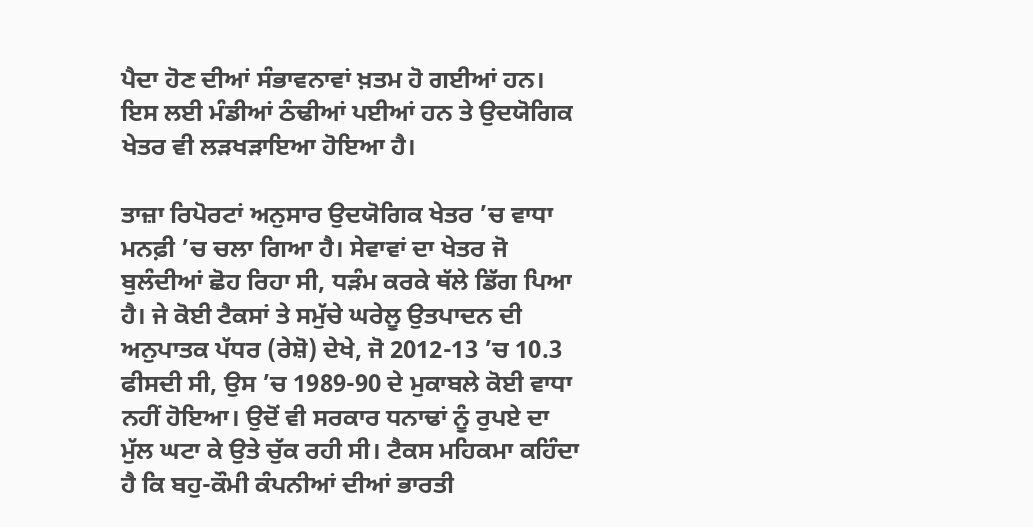ਪੈਦਾ ਹੋਣ ਦੀਆਂ ਸੰਭਾਵਨਾਵਾਂ ਖ਼ਤਮ ਹੋ ਗਈਆਂ ਹਨ। ਇਸ ਲਈ ਮੰਡੀਆਂ ਠੰਢੀਆਂ ਪਈਆਂ ਹਨ ਤੇ ਉਦਯੋਗਿਕ ਖੇਤਰ ਵੀ ਲੜਖੜਾਇਆ ਹੋਇਆ ਹੈ।

ਤਾਜ਼ਾ ਰਿਪੋਰਟਾਂ ਅਨੁਸਾਰ ਉਦਯੋਗਿਕ ਖੇਤਰ ’ਚ ਵਾਧਾ ਮਨਫ਼ੀ ’ਚ ਚਲਾ ਗਿਆ ਹੈ। ਸੇਵਾਵਾਂ ਦਾ ਖੇਤਰ ਜੋ ਬੁਲੰਦੀਆਂ ਛੋਹ ਰਿਹਾ ਸੀ, ਧੜੰਮ ਕਰਕੇ ਥੱਲੇ ਡਿੱਗ ਪਿਆ ਹੈ। ਜੇ ਕੋਈ ਟੈਕਸਾਂ ਤੇ ਸਮੁੱਚੇ ਘਰੇਲੂ ਉਤਪਾਦਨ ਦੀ ਅਨੁਪਾਤਕ ਪੱਧਰ (ਰੇਸ਼ੋ) ਦੇਖੇ, ਜੋ 2012-13 ’ਚ 10.3 ਫੀਸਦੀ ਸੀ, ਉਸ ’ਚ 1989-90 ਦੇ ਮੁਕਾਬਲੇ ਕੋਈ ਵਾਧਾ ਨਹੀਂ ਹੋਇਆ। ਉਦੋਂ ਵੀ ਸਰਕਾਰ ਧਨਾਢਾਂ ਨੂੰ ਰੁਪਏ ਦਾ ਮੁੱਲ ਘਟਾ ਕੇ ਉਤੇ ਚੁੱਕ ਰਹੀ ਸੀ। ਟੈਕਸ ਮਹਿਕਮਾ ਕਹਿੰਦਾ ਹੈ ਕਿ ਬਹੁ-ਕੌਮੀ ਕੰਪਨੀਆਂ ਦੀਆਂ ਭਾਰਤੀ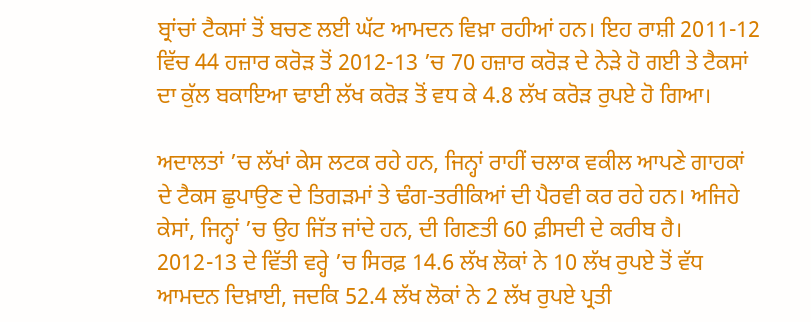ਬ੍ਰਾਂਚਾਂ ਟੈਕਸਾਂ ਤੋਂ ਬਚਣ ਲਈ ਘੱਟ ਆਮਦਨ ਵਿਖ਼ਾ ਰਹੀਆਂ ਹਨ। ਇਹ ਰਾਸ਼ੀ 2011-12 ਵਿੱਚ 44 ਹਜ਼ਾਰ ਕਰੋੜ ਤੋਂ 2012-13 ’ਚ 70 ਹਜ਼ਾਰ ਕਰੋੜ ਦੇ ਨੇੜੇ ਹੋ ਗਈ ਤੇ ਟੈਕਸਾਂ ਦਾ ਕੁੱਲ ਬਕਾਇਆ ਢਾਈ ਲੱਖ ਕਰੋੜ ਤੋਂ ਵਧ ਕੇ 4.8 ਲੱਖ ਕਰੋੜ ਰੁਪਏ ਹੋ ਗਿਆ।

ਅਦਾਲਤਾਂ ’ਚ ਲੱਖਾਂ ਕੇਸ ਲਟਕ ਰਹੇ ਹਨ, ਜਿਨ੍ਹਾਂ ਰਾਹੀਂ ਚਲਾਕ ਵਕੀਲ ਆਪਣੇ ਗਾਹਕਾਂ ਦੇ ਟੈਕਸ ਛੁਪਾਉਣ ਦੇ ਤਿਗੜਮਾਂ ਤੇ ਢੰਗ-ਤਰੀਕਿਆਂ ਦੀ ਪੈਰਵੀ ਕਰ ਰਹੇ ਹਨ। ਅਜਿਹੇ ਕੇਸਾਂ, ਜਿਨ੍ਹਾਂ ’ਚ ਉਹ ਜਿੱਤ ਜਾਂਦੇ ਹਨ, ਦੀ ਗਿਣਤੀ 60 ਫ਼ੀਸਦੀ ਦੇ ਕਰੀਬ ਹੈ। 2012-13 ਦੇ ਵਿੱਤੀ ਵਰ੍ਹੇ ’ਚ ਸਿਰਫ਼ 14.6 ਲੱਖ ਲੋਕਾਂ ਨੇ 10 ਲੱਖ ਰੁਪਏ ਤੋਂ ਵੱਧ ਆਮਦਨ ਦਿਖ਼ਾਈ, ਜਦਕਿ 52.4 ਲੱਖ ਲੋਕਾਂ ਨੇ 2 ਲੱਖ ਰੁਪਏ ਪ੍ਰਤੀ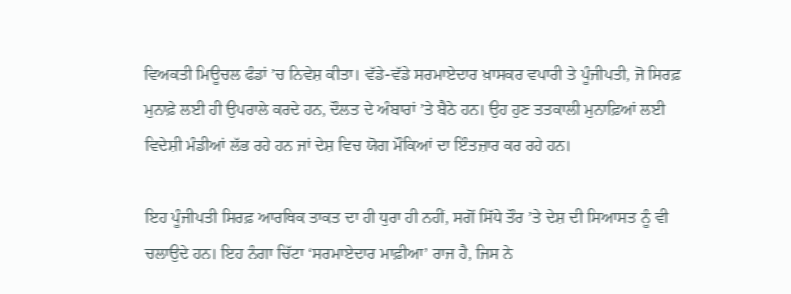ਵਿਅਕਤੀ ਮਿਊਚਲ ਫੰਡਾਂ ’ਚ ਨਿਵੇਸ਼ ਕੀਤਾ। ਵੱਡੇ-ਵੱਡੇ ਸਰਮਾਏਦਾਰ ਖ਼ਾਸਕਰ ਵਪਾਰੀ ਤੇ ਪੂੰਜੀਪਤੀ, ਜੋ ਸਿਰਫ਼ ਮੁਨਾਫ਼ੇ ਲਈ ਹੀ ਉਪਰਾਲੇ ਕਰਦੇ ਹਨ, ਦੌਲਤ ਦੇ ਅੰਬਾਰਾਂ ’ਤੇ ਬੈਠੇ ਹਨ। ਉਹ ਹੁਣ ਤਤਕਾਲੀ ਮੁਨਾਫ਼ਿਆਂ ਲਈ ਵਿਦੇਸ਼ੀ ਮੰਡੀਆਂ ਲੱਭ ਰਹੇ ਹਨ ਜਾਂ ਦੇਸ਼ ਵਿਚ ਯੋਗ ਮੌਕਿਆਂ ਦਾ ਇੰਤਜ਼ਾਰ ਕਰ ਰਹੇ ਹਨ।

ਇਹ ਪੂੰਜੀਪਤੀ ਸਿਰਫ਼ ਆਰਥਿਕ ਤਾਕਤ ਦਾ ਹੀ ਧੁਰਾ ਹੀ ਨਹੀਂ, ਸਗੋਂ ਸਿੱਧੇ ਤੌਰ ’ਤੇ ਦੇਸ਼ ਦੀ ਸਿਆਸਤ ਨੂੰ ਵੀ ਚਲਾਉਦੇ ਹਨ। ਇਹ ਨੰਗਾ ਚਿੱਟਾ ‘ਸਰਮਾਏਦਾਰ ਮਾਫ਼ੀਆ’ ਰਾਜ ਹੈ, ਜਿਸ ਨੇ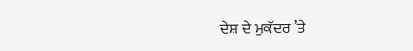ਦੇਸ਼ ਦੇ ਮੁਕੱਦਰ ’ਤੇ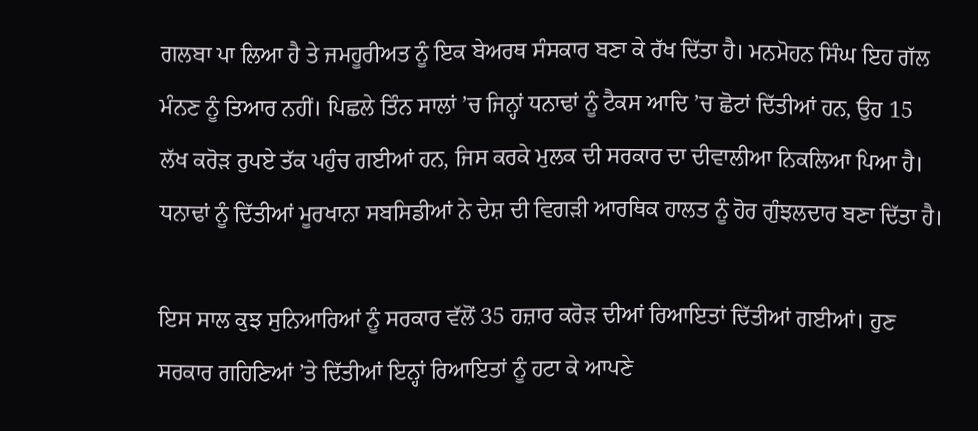ਗਲਬਾ ਪਾ ਲਿਆ ਹੈ ਤੇ ਜਮਹੂਰੀਅਤ ਨੂੰ ਇਕ ਬੇਅਰਥ ਸੰਸਕਾਰ ਬਣਾ ਕੇ ਰੱਖ ਦਿੱਤਾ ਹੈ। ਮਨਮੋਹਨ ਸਿੰਘ ਇਹ ਗੱਲ ਮੰਨਣ ਨੂੰ ਤਿਆਰ ਨਹੀਂ। ਪਿਛਲੇ ਤਿੰਨ ਸਾਲਾਂ ’ਚ ਜਿਨ੍ਹਾਂ ਧਨਾਢਾਂ ਨੂੰ ਟੈਕਸ ਆਦਿ ’ਚ ਛੋਟਾਂ ਦਿੱਤੀਆਂ ਹਨ, ਉਹ 15 ਲੱਖ ਕਰੋੜ ਰੁਪਏ ਤੱਕ ਪਹੁੰਚ ਗਈਆਂ ਹਨ, ਜਿਸ ਕਰਕੇ ਮੁਲਕ ਦੀ ਸਰਕਾਰ ਦਾ ਦੀਵਾਲੀਆ ਨਿਕਲਿਆ ਪਿਆ ਹੈ। ਧਨਾਢਾਂ ਨੂੰ ਦਿੱਤੀਆਂ ਮੂਰਖਾਨਾ ਸਬਸਿਡੀਆਂ ਨੇ ਦੇਸ਼ ਦੀ ਵਿਗੜੀ ਆਰਥਿਕ ਹਾਲਤ ਨੂੰ ਹੋਰ ਗੁੰਝਲਦਾਰ ਬਣਾ ਦਿੱਤਾ ਹੈ।

ਇਸ ਸਾਲ ਕੁਝ ਸੁਨਿਆਰਿਆਂ ਨੂੰ ਸਰਕਾਰ ਵੱਲੋਂ 35 ਹਜ਼ਾਰ ਕਰੋੜ ਦੀਆਂ ਰਿਆਇਤਾਂ ਦਿੱਤੀਆਂ ਗਈਆਂ। ਹੁਣ ਸਰਕਾਰ ਗਹਿਣਿਆਂ ’ਤੇ ਦਿੱਤੀਆਂ ਇਨ੍ਹਾਂ ਰਿਆਇਤਾਂ ਨੂੰ ਹਟਾ ਕੇ ਆਪਣੇ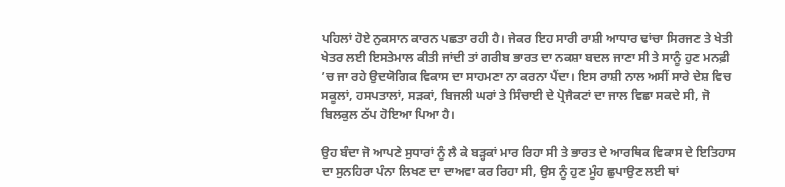ਪਹਿਲਾਂ ਹੋਏ ਨੁਕਸਾਨ ਕਾਰਨ ਪਛਤਾ ਰਹੀ ਹੈ। ਜੇਕਰ ਇਹ ਸਾਰੀ ਰਾਸ਼ੀ ਆਧਾਰ ਢਾਂਚਾ ਸਿਰਜਣ ਤੇ ਖੇਤੀ ਖੇਤਰ ਲਈ ਇਸਤੇਮਾਲ ਕੀਤੀ ਜਾਂਦੀ ਤਾਂ ਗਰੀਬ ਭਾਰਤ ਦਾ ਨਕਸ਼ਾ ਬਦਲ ਜਾਣਾ ਸੀ ਤੇ ਸਾਨੂੰ ਹੁਣ ਮਨਫ਼ੀ ’ਚ ਜਾ ਰਹੇ ਉਦਯੋਗਿਕ ਵਿਕਾਸ ਦਾ ਸਾਹਮਣਾ ਨਾ ਕਰਨਾ ਪੈਂਦਾ। ਇਸ ਰਾਸ਼ੀ ਨਾਲ ਅਸੀਂ ਸਾਰੇ ਦੇਸ਼ ਵਿਚ ਸਕੂਲਾਂ, ਹਸਪਤਾਲਾਂ, ਸੜਕਾਂ, ਬਿਜਲੀ ਘਰਾਂ ਤੇ ਸਿੰਚਾਈ ਦੇ ਪ੍ਰੋਜੈਕਟਾਂ ਦਾ ਜਾਲ ਵਿਛਾ ਸਕਦੇ ਸੀ, ਜੋ ਬਿਲਕੁਲ ਠੱਪ ਹੋਇਆ ਪਿਆ ਹੈ।

ਉਹ ਬੰਦਾ ਜੋ ਆਪਣੇ ਸੁਧਾਰਾਂ ਨੂੰ ਲੈ ਕੇ ਬੜ੍ਹਕਾਂ ਮਾਰ ਰਿਹਾ ਸੀ ਤੇ ਭਾਰਤ ਦੇ ਆਰਥਿਕ ਵਿਕਾਸ ਦੇ ਇਤਿਹਾਸ ਦਾ ਸੁਨਹਿਰਾ ਪੰਨਾ ਲਿਖਣ ਦਾ ਦਾਅਵਾ ਕਰ ਰਿਹਾ ਸੀ, ਉਸ ਨੂੰ ਹੁਣ ਮੂੰਹ ਛੁਪਾਉਣ ਲਈ ਥਾਂ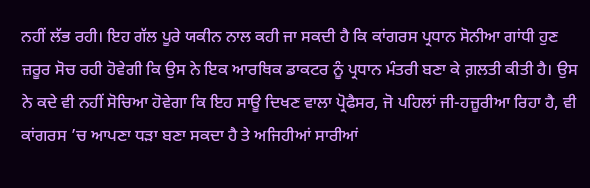ਨਹੀਂ ਲੱਭ ਰਹੀ। ਇਹ ਗੱਲ ਪੂਰੇ ਯਕੀਨ ਨਾਲ ਕਹੀ ਜਾ ਸਕਦੀ ਹੈ ਕਿ ਕਾਂਗਰਸ ਪ੍ਰਧਾਨ ਸੋਨੀਆ ਗਾਂਧੀ ਹੁਣ ਜ਼ਰੂਰ ਸੋਚ ਰਹੀ ਹੋਵੇਗੀ ਕਿ ਉਸ ਨੇ ਇਕ ਆਰਥਿਕ ਡਾਕਟਰ ਨੂੰ ਪ੍ਰਧਾਨ ਮੰਤਰੀ ਬਣਾ ਕੇ ਗ਼ਲਤੀ ਕੀਤੀ ਹੈ। ਉਸ ਨੇ ਕਦੇ ਵੀ ਨਹੀਂ ਸੋਚਿਆ ਹੋਵੇਗਾ ਕਿ ਇਹ ਸਾਊ ਦਿਖਣ ਵਾਲਾ ਪ੍ਰੋਫੈਸਰ, ਜੋ ਪਹਿਲਾਂ ਜੀ-ਹਜ਼ੂਰੀਆ ਰਿਹਾ ਹੈ, ਵੀ ਕਾਂਗਰਸ ’ਚ ਆਪਣਾ ਧੜਾ ਬਣਾ ਸਕਦਾ ਹੈ ਤੇ ਅਜਿਹੀਆਂ ਸਾਰੀਆਂ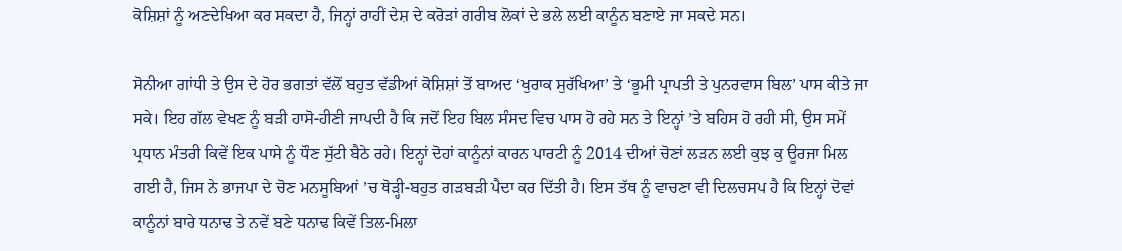ਕੋਸ਼ਿਸ਼ਾਂ ਨੂੰ ਅਣਦੇਖਿਆ ਕਰ ਸਕਦਾ ਹੈ, ਜਿਨ੍ਹਾਂ ਰਾਹੀਂ ਦੇਸ਼ ਦੇ ਕਰੋੜਾਂ ਗਰੀਬ ਲੋਕਾਂ ਦੇ ਭਲੇ ਲਈ ਕਾਨੂੰਨ ਬਣਾਏ ਜਾ ਸਕਦੇ ਸਨ।

ਸੋਨੀਆ ਗਾਂਧੀ ਤੇ ਉਸ ਦੇ ਹੋਰ ਭਗਤਾਂ ਵੱਲੋਂ ਬਹੁਤ ਵੱਡੀਆਂ ਕੋਸ਼ਿਸ਼ਾਂ ਤੋਂ ਬਾਅਦ ‘ਖੁਰਾਕ ਸੁਰੱਖਿਆ’ ਤੇ ‘ਭੂਮੀ ਪ੍ਰਾਪਤੀ ਤੇ ਪੁਨਰਵਾਸ ਬਿਲ’ ਪਾਸ ਕੀਤੇ ਜਾ ਸਕੇ। ਇਹ ਗੱਲ ਵੇਖਣ ਨੂੰ ਬੜੀ ਹਾਸੋ-ਹੀਣੀ ਜਾਪਦੀ ਹੈ ਕਿ ਜਦੋਂ ਇਹ ਬਿਲ ਸੰਸਦ ਵਿਚ ਪਾਸ ਹੋ ਰਹੇ ਸਨ ਤੇ ਇਨ੍ਹਾਂ ’ਤੇ ਬਹਿਸ ਹੋ ਰਹੀ ਸੀ, ਉਸ ਸਮੇਂ ਪ੍ਰਧਾਨ ਮੰਤਰੀ ਕਿਵੇਂ ਇਕ ਪਾਸੇ ਨੂੰ ਧੌਣ ਸੁੱਟੀ ਬੈਠੇ ਰਹੇ। ਇਨ੍ਹਾਂ ਦੋਹਾਂ ਕਾਨੂੰਨਾਂ ਕਾਰਨ ਪਾਰਟੀ ਨੂੰ 2014 ਦੀਆਂ ਚੋਣਾਂ ਲੜਨ ਲਈ ਕੁਝ ਕੁ ਊਰਜਾ ਮਿਲ ਗਈ ਹੈ, ਜਿਸ ਨੇ ਭਾਜਪਾ ਦੇ ਚੋਣ ਮਨਸੂਬਿਆਂ ’ਚ ਥੋੜ੍ਹੀ-ਬਹੁਤ ਗੜਬੜੀ ਪੈਦਾ ਕਰ ਦਿੱਤੀ ਹੈ। ਇਸ ਤੱਥ ਨੂੰ ਵਾਚਣਾ ਵੀ ਦਿਲਚਸਪ ਹੈ ਕਿ ਇਨ੍ਹਾਂ ਦੋਵਾਂ ਕਾਨੂੰਨਾਂ ਬਾਰੇ ਧਨਾਢ ਤੇ ਨਵੇਂ ਬਣੇ ਧਨਾਢ ਕਿਵੇਂ ਤਿਲ-ਮਿਲਾ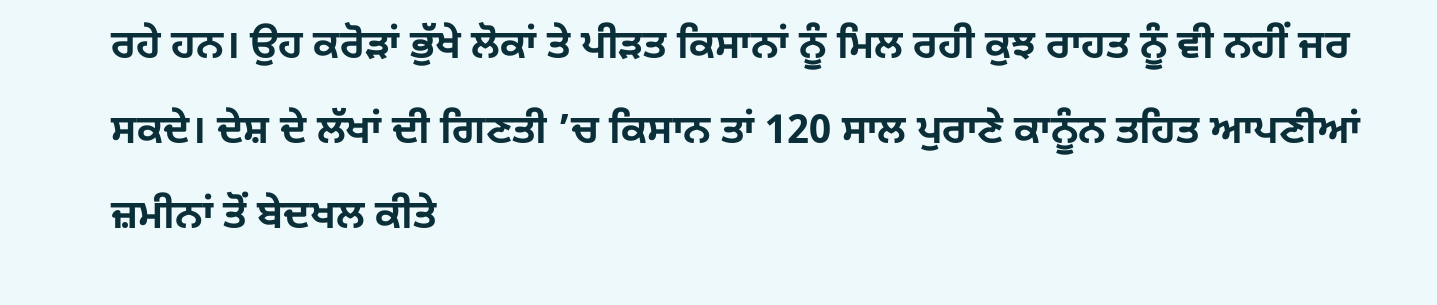ਰਹੇ ਹਨ। ਉਹ ਕਰੋੜਾਂ ਭੁੱਖੇ ਲੋਕਾਂ ਤੇ ਪੀੜਤ ਕਿਸਾਨਾਂ ਨੂੰ ਮਿਲ ਰਹੀ ਕੁਝ ਰਾਹਤ ਨੂੰ ਵੀ ਨਹੀਂ ਜਰ ਸਕਦੇ। ਦੇਸ਼ ਦੇ ਲੱਖਾਂ ਦੀ ਗਿਣਤੀ ’ਚ ਕਿਸਾਨ ਤਾਂ 120 ਸਾਲ ਪੁਰਾਣੇ ਕਾਨੂੰਨ ਤਹਿਤ ਆਪਣੀਆਂ ਜ਼ਮੀਨਾਂ ਤੋਂ ਬੇਦਖਲ ਕੀਤੇ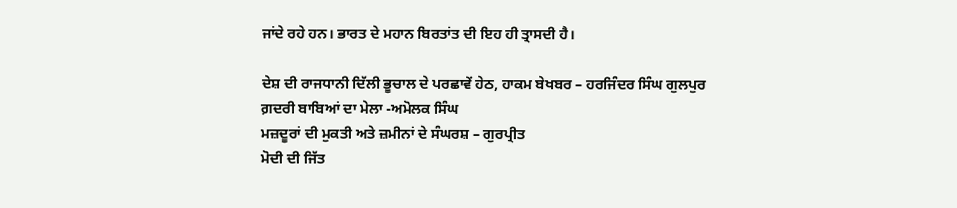ਜਾਂਦੇ ਰਹੇ ਹਨ। ਭਾਰਤ ਦੇ ਮਹਾਨ ਬਿਰਤਾਂਤ ਦੀ ਇਹ ਹੀ ਤ੍ਰਾਸਦੀ ਹੈ।

ਦੇਸ਼ ਦੀ ਰਾਜਧਾਨੀ ਦਿੱਲੀ ਭੂਚਾਲ ਦੇ ਪਰਛਾਵੇਂ ਹੇਠ, ਹਾਕਮ ਬੇਖਬਰ – ਹਰਜਿੰਦਰ ਸਿੰਘ ਗੁਲਪੁਰ
ਗ਼ਦਰੀ ਬਾਬਿਆਂ ਦਾ ਮੇਲਾ -ਅਮੋਲਕ ਸਿੰਘ
ਮਜ਼ਦੂਰਾਂ ਦੀ ਮੁਕਤੀ ਅਤੇ ਜ਼ਮੀਨਾਂ ਦੇ ਸੰਘਰਸ਼ – ਗੁਰਪ੍ਰੀਤ
ਮੋਦੀ ਦੀ ਜਿੱਤ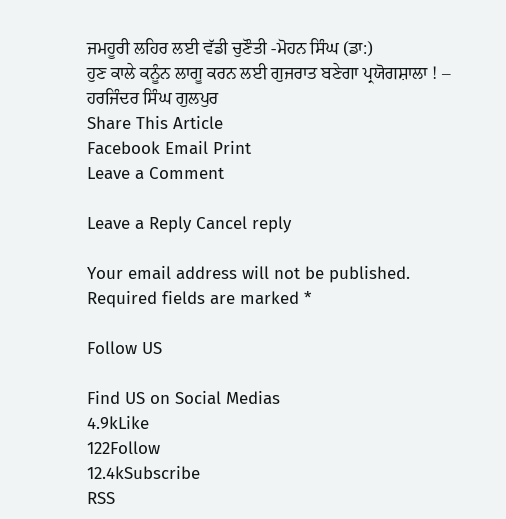ਜਮਹੂਰੀ ਲਹਿਰ ਲਈ ਵੱਡੀ ਚੁਣੌਤੀ -ਮੋਹਨ ਸਿੰਘ (ਡਾ:)
ਹੁਣ ਕਾਲੇ ਕਨੂੰਨ ਲਾਗੂ ਕਰਨ ਲਈ ਗੁਜਰਾਤ ਬਣੇਗਾ ਪ੍ਰਯੋਗਸ਼ਾਲਾ ! – ਹਰਜਿੰਦਰ ਸਿੰਘ ਗੁਲਪੁਰ
Share This Article
Facebook Email Print
Leave a Comment

Leave a Reply Cancel reply

Your email address will not be published. Required fields are marked *

Follow US

Find US on Social Medias
4.9kLike
122Follow
12.4kSubscribe
RSS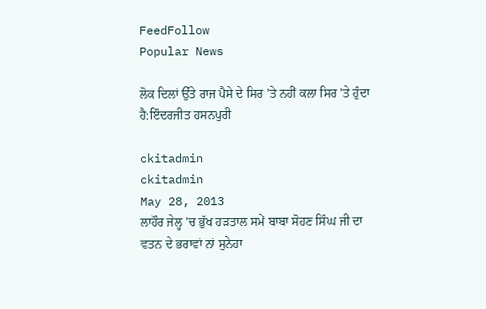FeedFollow
Popular News

ਲੋਕ ਦਿਲਾਂ ਉੱਤੇ ਰਾਜ ਪੈਸੇ ਦੇ ਸਿਰ ’ਤੇ ਨਹੀਂ ਕਲਾ ਸਿਰ ’ਤੇ ਹੁੰਦਾ ਹੈ:ਇੰਦਰਜੀਤ ਹਸਨਪੁਰੀ

ckitadmin
ckitadmin
May 28, 2013
ਲਾਹੌਰ ਜੇਲ੍ਹ ’ਚ ਭੁੱਖ ਹੜਤਾਲ ਸਮੇਂ ਬਾਬਾ ਸੋਹਣ ਸਿੰਘ ਜੀ ਦਾ ਵਤਨ ਦੇ ਭਰਾਵਾਂ ਨਾਂ ਸੁਨੇਹਾ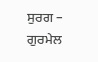ਸੁਰਗ – ਗੁਰਮੇਲ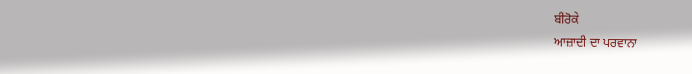ਬੀਰੋਕੇ
ਆਜ਼ਾਦੀ ਦਾ ਪਰਵਾਨਾ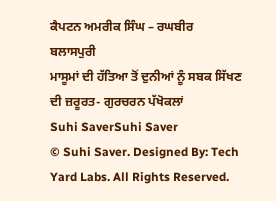ਕੈਪਟਨ ਅਮਰੀਕ ਸਿੰਘ – ਰਘਬੀਰ ਬਲਾਸਪੁਰੀ
ਮਾਸੂਮਾਂ ਦੀ ਹੱਤਿਆ ਤੋਂ ਦੁਨੀਆਂ ਨੂੰ ਸਬਕ ਸਿੱਖਣ ਦੀ ਜ਼ਰੂਰਤ- ਗੁਰਚਰਨ ਪੱਖੋਕਲਾਂ
Suhi SaverSuhi Saver
© Suhi Saver. Designed By: Tech Yard Labs. All Rights Reserved.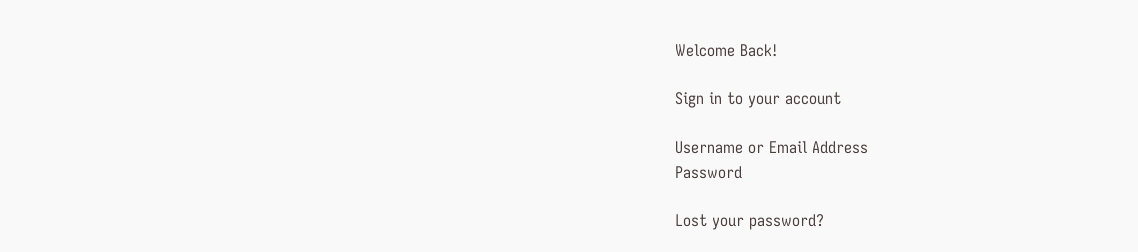Welcome Back!

Sign in to your account

Username or Email Address
Password

Lost your password?